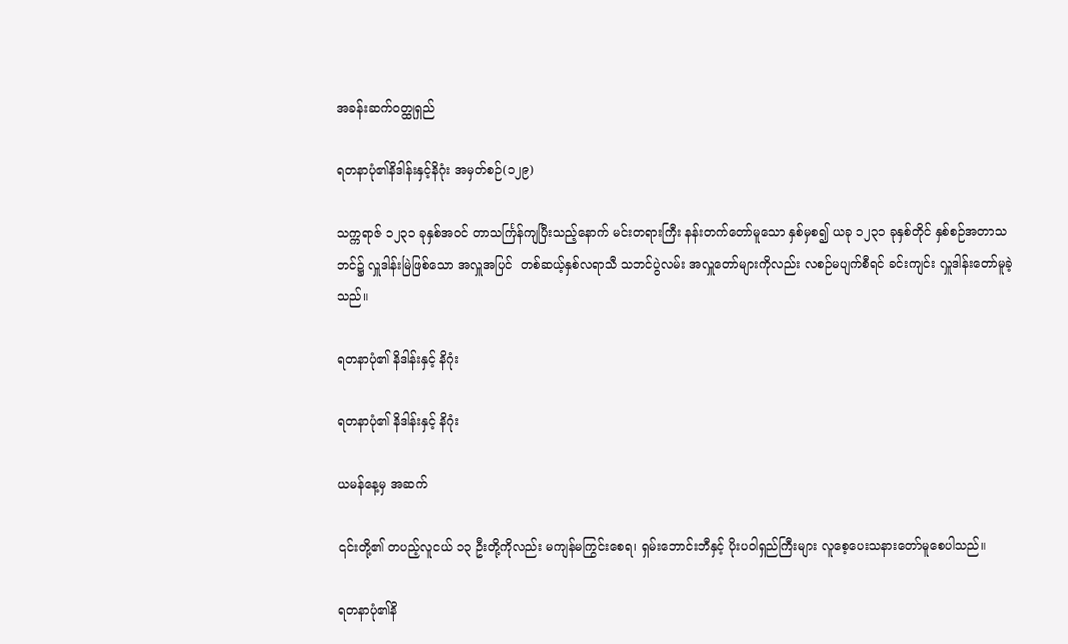အခန်းဆက်ဝတ္ထုရှည်

ရတနာပုံ၏နိဒါန်းနှင့်နိဂုံး အမှတ်စဉ်(၁၂၉)

သက္ကရာဇ် ၁၂၃၁ ခုနှစ်အဝင် တာသင်္ကြန်ကျပြီးသည့်နောက် မင်းတရားကြီး နန်းတက်တော်မူသော နှစ်မှစ၍ ယခု ၁၂၃၁ ခုနှစ်တိုင် နှစ်စဉ်အတာသဘင်၌ လှူဒါန်းမြဲဖြစ်သော အလှူအပြင်  တစ်ဆယ့်နှစ်လရာသီ သဘင်ပွဲလမ်း အလှူတော်များကိုလည်း လစဉ်မပျက်စီရင် ခင်းကျင်း လှူဒါန်းတော်မူခဲ့သည်။

ရတနာပုံ၏ နိဒါန်းနှင့် နိဂုံး

ရတနာပုံ၏ နိဒါန်းနှင့် နိဂုံး

ယမန်နေ့မှ အဆက်

၎င်းတို့၏ တပည့်လူငယ် ၁၃ ဦးတို့ကိုလည်း မကျန်မကြွင်းစေရ၊ ရှမ်းဘောင်းဘီနှင့် ပိုးပဝါရှည်ကြီးများ လူစေ့ပေးသနားတော်မူစေပါသည်။

ရတနာပုံ၏နိ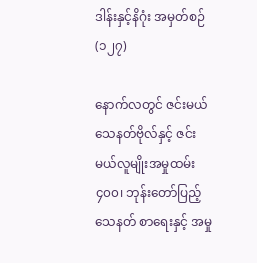ဒါန်းနှင့်နိဂုံး အမှတ်စဉ်(၁၂၇)

နောက်လတွင် ဇင်းမယ်သေနတ်ဗိုလ်နှင့် ဇင်းမယ်လူမျိုးအမှုထမ်း ၄၀၀၊ ဘုန်းတော်ပြည့်သေနတ် စာရေးနှင့် အမှု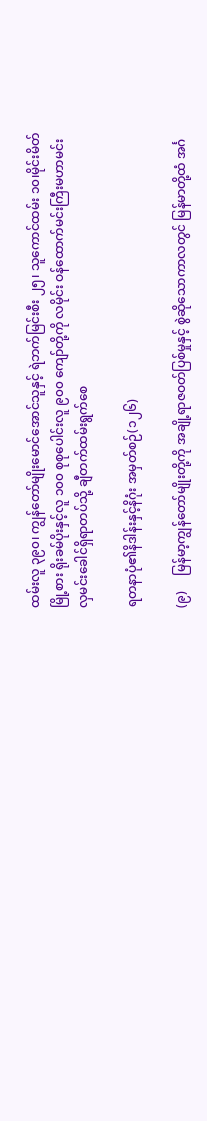ထမ်းလူ ၃၉၀၊ ကျွန်တော်မျိုးမောင်အောင်သူနှင့် ရဲဘက်မြင်းစီး ၂၅၊ သူကောင်ထမ်း ၁၀၊မိုင်းမိတ်မြို့စား ရိုးခမ်ပိုးနှင့်လူ ၁၀၀ စုစုပေါင်းလူ ၉၀၀ ကျော်တို့ကို လမိုင်း ဝန်ထောက်မင်းကြီးမဟာမင်းလှမင်းခေါင်ရှိရာတပ်သို့ ချီတက်ထမ်းရွက်စေ

ရတနာပုံ၏နိဒါန်းနှင့်နိဂုံး အမှတ်စဉ်(၁၂၆)

(၉)     မြန်မာ့ကျွန်တော်မျိုးတို့ကို အချို့ရာဇဝတ်ပြစ်မှုနှင့် စွဲဆိုသောကာလတွင် မြန်မာတို့ထံ အင်္ဂ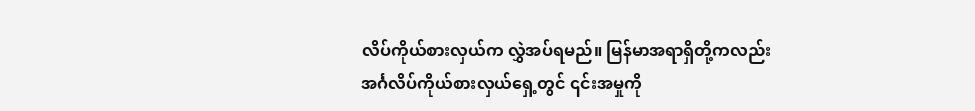လိပ်ကိုယ်စားလှယ်က လွှဲအပ်ရမည်။ မြန်မာအရာရှိတို့ကလည်း အင်္ဂလိပ်ကိုယ်စားလှယ်ရှေ့တွင် ၎င်းအမှုကို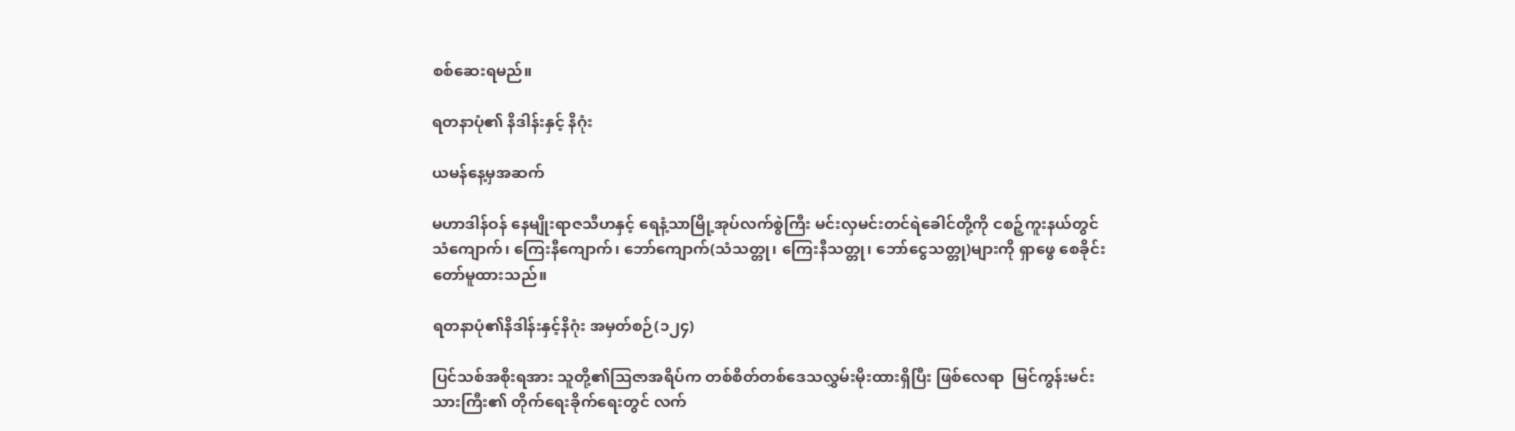စစ်ဆေးရမည်။

ရတနာပုံ၏ နိဒါန်းနှင့် နိဂုံး

ယမန်နေ့မှအဆက်

မဟာဒါန်ဝန် နေမျိုးရာဇသီဟနှင့် ရေနံ့သာမြို့အုပ်လက်စွဲကြီး မင်းလှမင်းတင်ရဲခေါင်တို့ကို ငစဉ့်ကူးနယ်တွင် သံကျောက်၊ ကြေးနီကျောက်၊ ဘော်ကျောက်(သံသတ္တု၊ ကြေးနီသတ္တု၊ ဘော်ငွေသတ္တု)များကို ရှာဖွေ စေခိုင်းတော်မူထားသည်။

ရတနာပုံ၏နိဒါန်းနှင့်နိဂုံး အမှတ်စဉ်(၁၂၄)

ပြင်သစ်အစိုးရအား သူတို့၏သြဇာအရိပ်က တစ်စိတ်တစ်ဒေသလွှမ်းမိုးထားရှိပြီး ဖြစ်လေရာ  မြင်ကွန်းမင်းသားကြီး၏ တိုက်ရေးခိုက်ရေးတွင် လက်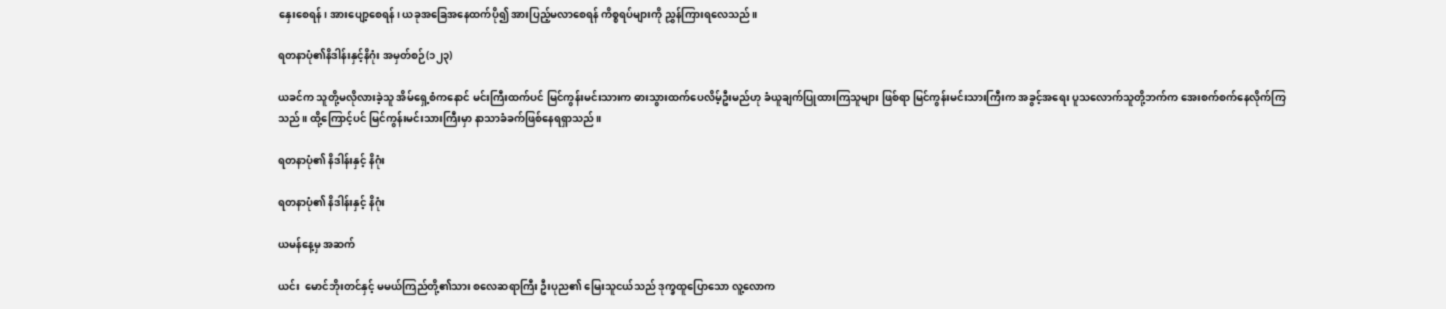နှေးစေရန်၊ အားပျော့စေရန်၊ ယခုအခြေအနေထက်ပို၍ အားပြည့်မလာစေရန် ကိစ္စရပ်များကို ညွှန်ကြားရလေသည်။

ရတနာပုံ၏နိဒါန်းနှင့်နိဂုံး အမှတ်စဉ်(၁၂၃)

ယခင်က သူတို့မလိုလားခဲ့သူ အိမ်ရှေ့စံကနောင် မင်းကြီးထက်ပင် မြင်ကွန်းမင်းသားက ဓားသွားထက်ပေလိမ့်ဦးမည်ဟု ခံယူချက်ပြုထားကြသူများ ဖြစ်ရာ မြင်ကွန်းမင်းသားကြီးက အခွင့်အရေး ပူသလောက်သူတို့ဘက်က အေးစက်စက်နေလိုက်ကြသည်။ ထို့ကြောင့်ပင် မြင်ကွန်းမင်းသားကြီးမှာ နာသာခံခက်ဖြစ်နေရရှာသည်။

ရတနာပုံ၏ နိဒါန်းနှင့် နိဂုံး

ရတနာပုံ၏ နိဒါန်းနှင့် နိဂုံး

ယမန်နေ့မှ အဆက်

ယင်း  မောင်ဘိုးတင်နှင့် မမယ်ကြည်တို့၏သား စလေဆရာကြီး ဦးပုည၏ မြေးသူငယ်သည် ဒုက္ခထူပြောသော လူ့လောက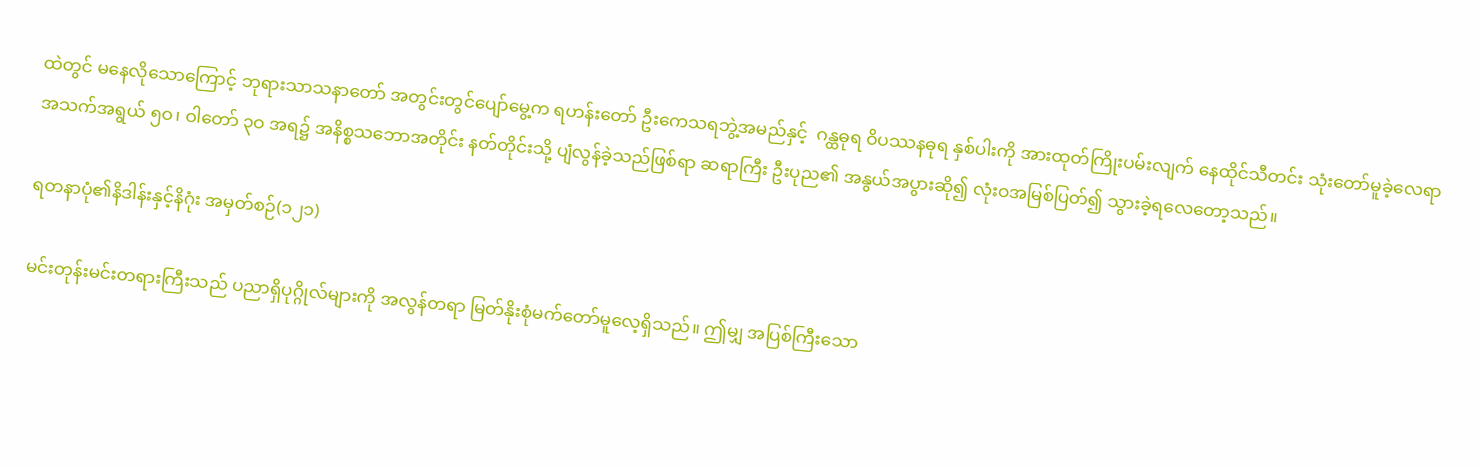ထဲတွင် မနေလိုသောကြောင့် ဘုရားသာသနာတော် အတွင်းတွင်ပျော်မွေ့က ရဟန်းတော် ဦးကေသရဘွဲ့အမည်နှင့်  ဂန္ထဓုရ ဝိပဿနဓုရ နှစ်ပါးကို အားထုတ်ကြိုးပမ်းလျက် နေထိုင်သီတင်း သုံးတော်မူခဲ့လေရာ အသက်အရွယ် ၅ဝ၊ ဝါတော် ၃ဝ အရ၌ အနိစ္စသဘောအတိုင်း နတ်တိုင်းသို့ ပျံလွန်ခဲ့သည်ဖြစ်ရာ ဆရာကြီး ဦးပုည၏ အနွယ်အပွားဆို၍ လုံးဝအမြစ်ပြတ်၍ သွားခဲ့ရလေတော့သည်။

ရတနာပုံ၏နိဒါန်းနှင့်နိဂုံး အမှတ်စဉ်(၁၂၁)

မင်းတုန်းမင်းတရားကြီးသည် ပညာရှိပုဂ္ဂိုလ်များကို အလွန်တရာ မြတ်နိုးစုံမက်တော်မူလေ့ရှိသည်။ ဤမျှ အပြစ်ကြီးသော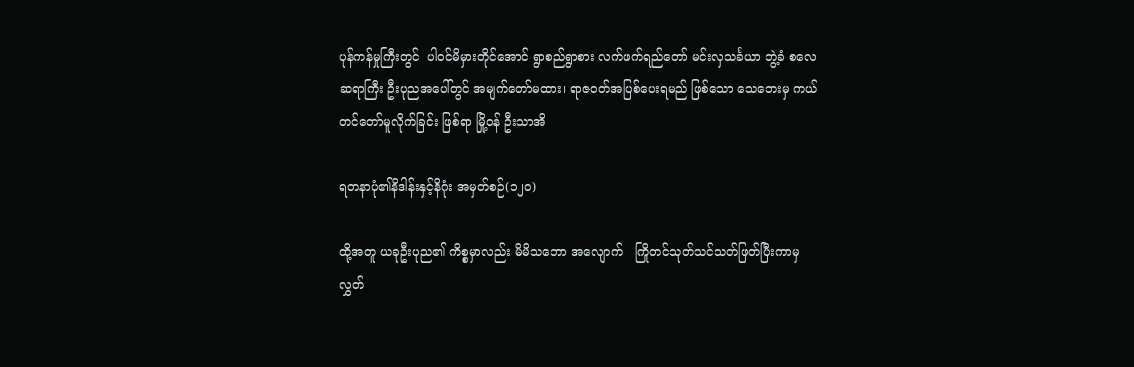ပုန်ကန်မှုကြီးတွင်  ပါဝင်မိမှားတိုင်အောင် ရွာစည်ရွာစား လက်ဖက်ရည်တော် မင်းလှသင်္ခယာ ဘွဲ့ခံ စလေဆရာကြီး ဦးပုညအပေါ်တွင် အမျက်တော်မထား၊ ရာဇဝတ်အပြစ်ပေးရမည် ဖြစ်သော သေဘေးမှ ကယ်တင်တော်မူလိုက်ခြင်း ဖြစ်ရာ မြို့ဝန် ဦးသာအိ

ရတနာပုံ၏နိဒါန်းနှင့်နိဂုံး အမှတ်စဉ်(၁၂၀)

ထို့အတူ ယခုဦးပုည၏ ကိစ္စမှာလည်း မိမိသဘော အလျောက်   ကြိုတင်သုတ်သင်သတ်ဖြတ်ပြီးကာမှ လွှတ်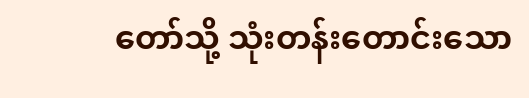တော်သို့ သုံးတန်းတောင်းသော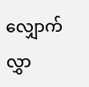လျှောက်လွှာ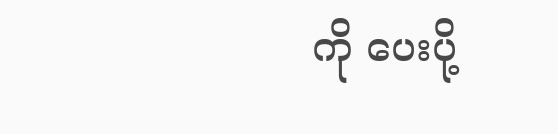ကို ပေးပို့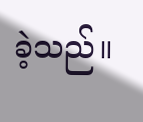ခဲ့သည်။